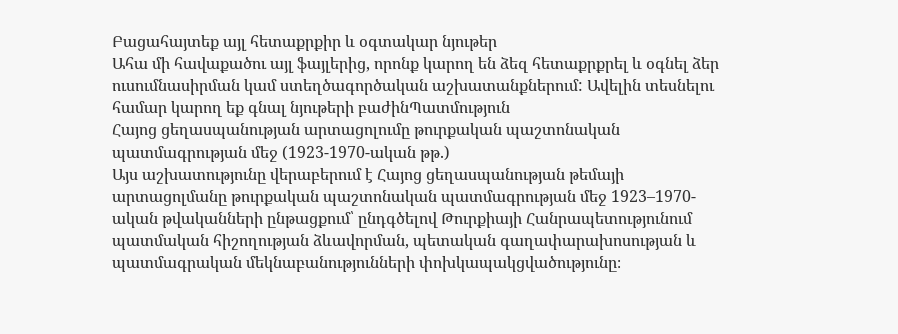Բացահայտեք այլ հետաքրքիր և օգտակար նյութեր
Ահա մի հավաքածու այլ ֆայլերից, որոնք կարող են ձեզ հետաքրքրել և օգնել ձեր ուսումնասիրման կամ ստեղծագործական աշխատանքներում: Ավելին տեսնելու համար կարող եք գնալ նյութերի բաժինՊատմություն
Հայոց ցեղասպանության արտացոլումը թուրքական պաշտոնական պատմագրության մեջ (1923-1970-ական թթ.)
Այս աշխատությունը վերաբերում է Հայոց ցեղասպանության թեմայի արտացոլմանը թուրքական պաշտոնական պատմագրության մեջ 1923–1970-ական թվականների ընթացքում՝ ընդգծելով Թուրքիայի Հանրապետությունում պատմական հիշողության ձևավորման, պետական գաղափարախոսության և պատմագրական մեկնաբանությունների փոխկապակցվածությունը։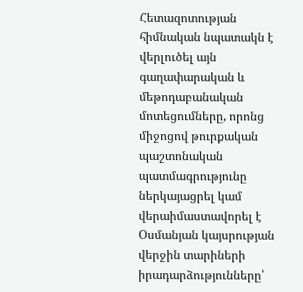Հետազոտության հիմնական նպատակն է վերլուծել այն գաղափարական և մեթոդաբանական մոտեցումները, որոնց միջոցով թուրքական պաշտոնական պատմագրությունը ներկայացրել կամ վերաիմաստավորել է Օսմանյան կայսրության վերջին տարիների իրադարձությունները՝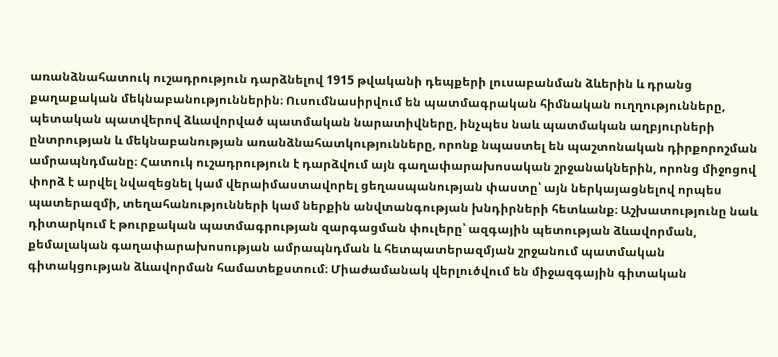առանձնահատուկ ուշադրություն դարձնելով 1915 թվականի դեպքերի լուսաբանման ձևերին և դրանց քաղաքական մեկնաբանություններին։ Ուսումնասիրվում են պատմագրական հիմնական ուղղությունները, պետական պատվերով ձևավորված պատմական նարատիվները, ինչպես նաև պատմական աղբյուրների ընտրության և մեկնաբանության առանձնահատկությունները, որոնք նպաստել են պաշտոնական դիրքորոշման ամրապնդմանը։ Հատուկ ուշադրություն է դարձվում այն գաղափարախոսական շրջանակներին, որոնց միջոցով փորձ է արվել նվազեցնել կամ վերաիմաստավորել ցեղասպանության փաստը՝ այն ներկայացնելով որպես պատերազմի, տեղահանությունների կամ ներքին անվտանգության խնդիրների հետևանք։ Աշխատությունը նաև դիտարկում է թուրքական պատմագրության զարգացման փուլերը՝ ազգային պետության ձևավորման, քեմալական գաղափարախոսության ամրապնդման և հետպատերազմյան շրջանում պատմական գիտակցության ձևավորման համատեքստում։ Միաժամանակ վերլուծվում են միջազգային գիտական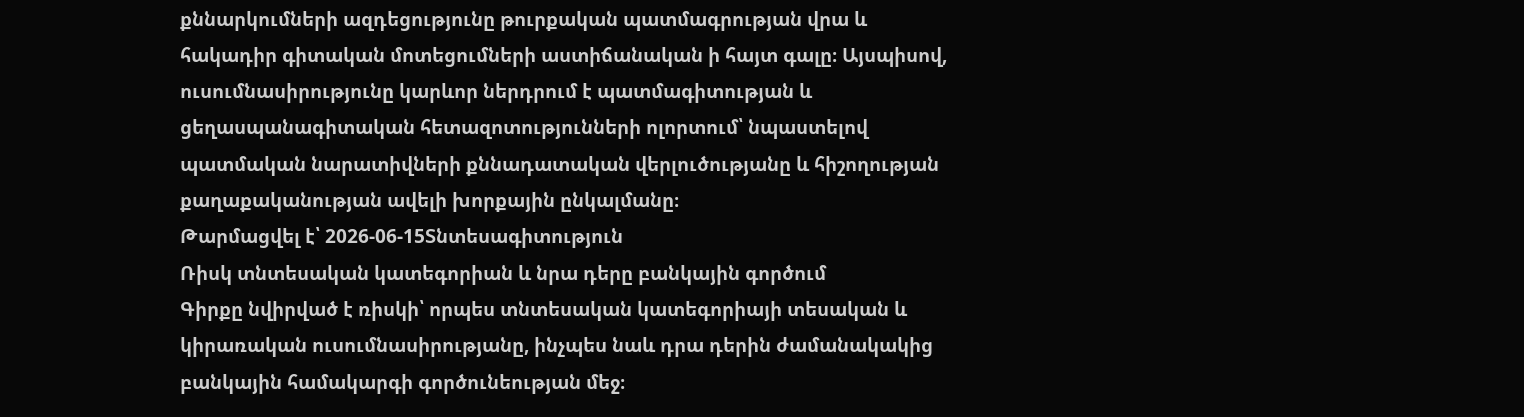քննարկումների ազդեցությունը թուրքական պատմագրության վրա և հակադիր գիտական մոտեցումների աստիճանական ի հայտ գալը։ Այսպիսով, ուսումնասիրությունը կարևոր ներդրում է պատմագիտության և ցեղասպանագիտական հետազոտությունների ոլորտում՝ նպաստելով պատմական նարատիվների քննադատական վերլուծությանը և հիշողության քաղաքականության ավելի խորքային ընկալմանը։
Թարմացվել է՝ 2026-06-15Տնտեսագիտություն
Ռիսկ տնտեսական կատեգորիան և նրա դերը բանկային գործում
Գիրքը նվիրված է ռիսկի՝ որպես տնտեսական կատեգորիայի տեսական և կիրառական ուսումնասիրությանը, ինչպես նաև դրա դերին ժամանակակից բանկային համակարգի գործունեության մեջ։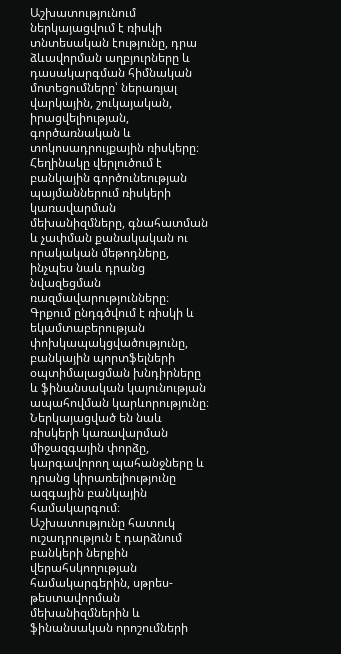Աշխատությունում ներկայացվում է ռիսկի տնտեսական էությունը, դրա ձևավորման աղբյուրները և դասակարգման հիմնական մոտեցումները՝ ներառյալ վարկային, շուկայական, իրացվելիության, գործառնական և տոկոսադրույքային ռիսկերը։ Հեղինակը վերլուծում է բանկային գործունեության պայմաններում ռիսկերի կառավարման մեխանիզմները, գնահատման և չափման քանակական ու որակական մեթոդները, ինչպես նաև դրանց նվազեցման ռազմավարությունները։ Գրքում ընդգծվում է ռիսկի և եկամտաբերության փոխկապակցվածությունը, բանկային պորտֆելների օպտիմալացման խնդիրները և ֆինանսական կայունության ապահովման կարևորությունը։ Ներկայացված են նաև ռիսկերի կառավարման միջազգային փորձը, կարգավորող պահանջները և դրանց կիրառելիությունը ազգային բանկային համակարգում։ Աշխատությունը հատուկ ուշադրություն է դարձնում բանկերի ներքին վերահսկողության համակարգերին, սթրես-թեստավորման մեխանիզմներին և ֆինանսական որոշումների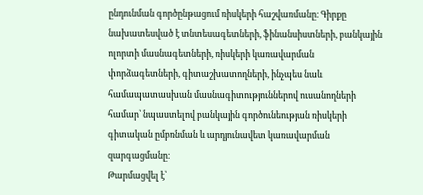ընդունման գործընթացում ռիսկերի հաշվառմանը։ Գիրքը նախատեսված է տնտեսագետների, ֆինանսիստների, բանկային ոլորտի մասնագետների, ռիսկերի կառավարման փորձագետների, գիտաշխատողների, ինչպես նաև համապատասխան մասնագիտություններով ուսանողների համար՝ նպաստելով բանկային գործունեության ռիսկերի գիտական ըմբռնման և արդյունավետ կառավարման զարգացմանը։
Թարմացվել է՝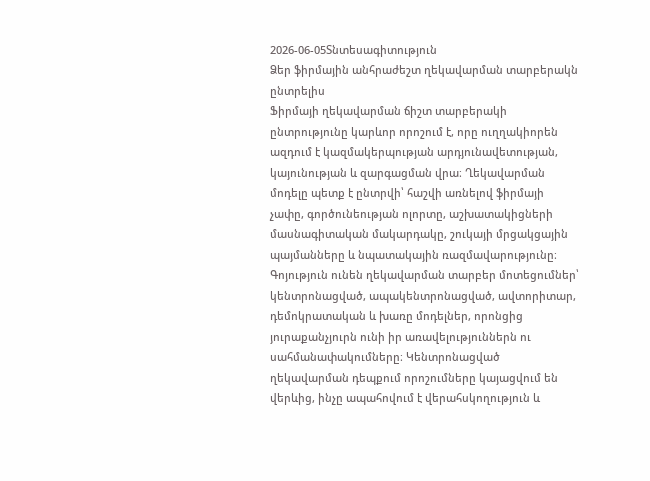2026-06-05Տնտեսագիտություն
Ձեր ֆիրմային անհրաժեշտ ղեկավարման տարբերակն ընտրելիս
Ֆիրմայի ղեկավարման ճիշտ տարբերակի ընտրությունը կարևոր որոշում է, որը ուղղակիորեն ազդում է կազմակերպության արդյունավետության, կայունության և զարգացման վրա։ Ղեկավարման մոդելը պետք է ընտրվի՝ հաշվի առնելով ֆիրմայի չափը, գործունեության ոլորտը, աշխատակիցների մասնագիտական մակարդակը, շուկայի մրցակցային պայմանները և նպատակային ռազմավարությունը։ Գոյություն ունեն ղեկավարման տարբեր մոտեցումներ՝ կենտրոնացված, ապակենտրոնացված, ավտորիտար, դեմոկրատական և խառը մոդելներ, որոնցից յուրաքանչյուրն ունի իր առավելություններն ու սահմանափակումները։ Կենտրոնացված ղեկավարման դեպքում որոշումները կայացվում են վերևից, ինչը ապահովում է վերահսկողություն և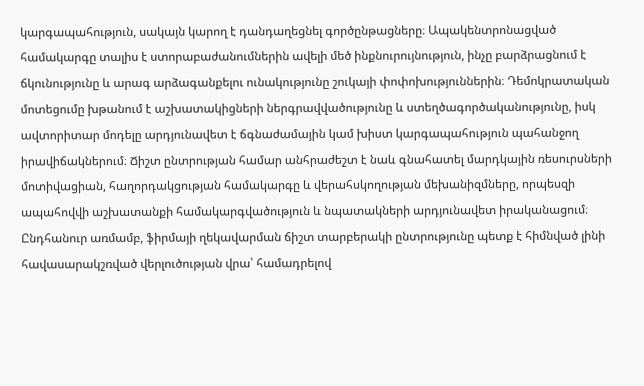կարգապահություն, սակայն կարող է դանդաղեցնել գործընթացները։ Ապակենտրոնացված համակարգը տալիս է ստորաբաժանումներին ավելի մեծ ինքնուրույնություն, ինչը բարձրացնում է ճկունությունը և արագ արձագանքելու ունակությունը շուկայի փոփոխություններին։ Դեմոկրատական մոտեցումը խթանում է աշխատակիցների ներգրավվածությունը և ստեղծագործականությունը, իսկ ավտորիտար մոդելը արդյունավետ է ճգնաժամային կամ խիստ կարգապահություն պահանջող իրավիճակներում։ Ճիշտ ընտրության համար անհրաժեշտ է նաև գնահատել մարդկային ռեսուրսների մոտիվացիան, հաղորդակցության համակարգը և վերահսկողության մեխանիզմները, որպեսզի ապահովվի աշխատանքի համակարգվածություն և նպատակների արդյունավետ իրականացում։ Ընդհանուր առմամբ, ֆիրմայի ղեկավարման ճիշտ տարբերակի ընտրությունը պետք է հիմնված լինի հավասարակշռված վերլուծության վրա՝ համադրելով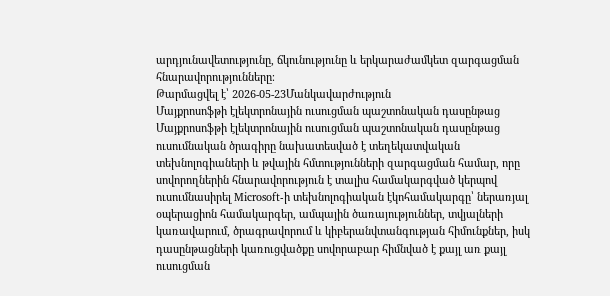արդյունավետությունը, ճկունությունը և երկարաժամկետ զարգացման հնարավորությունները։
Թարմացվել է՝ 2026-05-23Մանկավարժություն
Մայքրոսոֆթի էլեկտրոնային ուսուցման պաշտոնական դասընթաց
Մայքրոսոֆթի էլեկտրոնային ուսուցման պաշտոնական դասընթաց ուսումնական ծրագիրը նախատեսված է տեղեկատվական տեխնոլոգիաների և թվային հմտությունների զարգացման համար, որը սովորողներին հնարավորություն է տալիս համակարգված կերպով ուսումնասիրել Microsoft-ի տեխնոլոգիական էկոհամակարգը՝ ներառյալ օպերացիոն համակարգեր, ամպային ծառայություններ, տվյալների կառավարում, ծրագրավորում և կիբերանվտանգության հիմունքներ, իսկ դասընթացների կառուցվածքը սովորաբար հիմնված է քայլ առ քայլ ուսուցման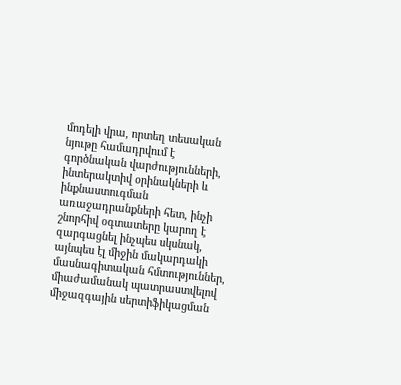մոդելի վրա, որտեղ տեսական նյութը համադրվում է գործնական վարժությունների, ինտերակտիվ օրինակների և ինքնաստուգման առաջադրանքների հետ, ինչի շնորհիվ օգտատերը կարող է զարգացնել ինչպես սկսնակ, այնպես էլ միջին մակարդակի մասնագիտական հմտություններ, միաժամանակ պատրաստվելով միջազգային սերտիֆիկացման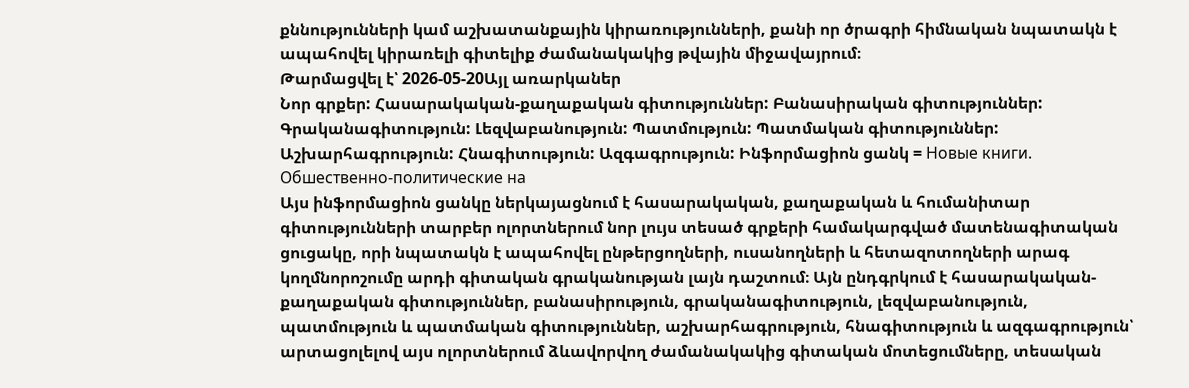քննությունների կամ աշխատանքային կիրառությունների, քանի որ ծրագրի հիմնական նպատակն է ապահովել կիրառելի գիտելիք ժամանակակից թվային միջավայրում։
Թարմացվել է՝ 2026-05-20Այլ առարկաներ
Նոր գրքեր: Հասարակական-քաղաքական գիտություններ: Բանասիրական գիտություններ: Գրականագիտություն: Լեզվաբանություն: Պատմություն: Պատմական գիտություններ: Աշխարհագրություն: Հնագիտություն: Ազգագրություն: Ինֆորմացիոն ցանկ = Новые книги. Обшественно-политические на
Այս ինֆորմացիոն ցանկը ներկայացնում է հասարակական, քաղաքական և հումանիտար գիտությունների տարբեր ոլորտներում նոր լույս տեսած գրքերի համակարգված մատենագիտական ցուցակը, որի նպատակն է ապահովել ընթերցողների, ուսանողների և հետազոտողների արագ կողմնորոշումը արդի գիտական գրականության լայն դաշտում։ Այն ընդգրկում է հասարակական-քաղաքական գիտություններ, բանասիրություն, գրականագիտություն, լեզվաբանություն, պատմություն և պատմական գիտություններ, աշխարհագրություն, հնագիտություն և ազգագրություն՝ արտացոլելով այս ոլորտներում ձևավորվող ժամանակակից գիտական մոտեցումները, տեսական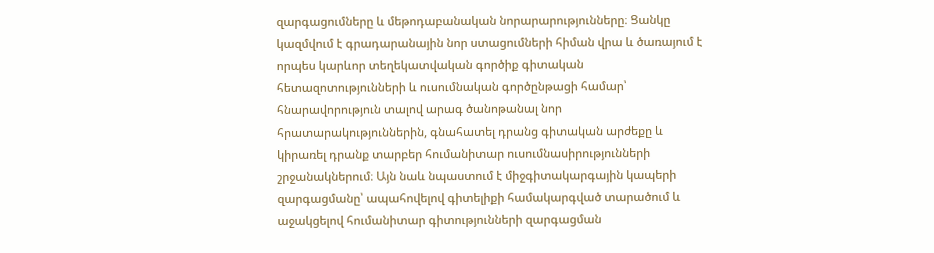զարգացումները և մեթոդաբանական նորարարությունները։ Ցանկը կազմվում է գրադարանային նոր ստացումների հիման վրա և ծառայում է որպես կարևոր տեղեկատվական գործիք գիտական հետազոտությունների և ուսումնական գործընթացի համար՝ հնարավորություն տալով արագ ծանոթանալ նոր հրատարակություններին, գնահատել դրանց գիտական արժեքը և կիրառել դրանք տարբեր հումանիտար ուսումնասիրությունների շրջանակներում։ Այն նաև նպաստում է միջգիտակարգային կապերի զարգացմանը՝ ապահովելով գիտելիքի համակարգված տարածում և աջակցելով հումանիտար գիտությունների զարգացման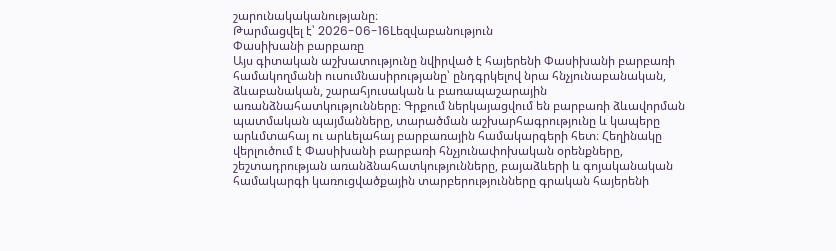շարունակականությանը։
Թարմացվել է՝ 2026-06-16Lեզվաբանություն
Փասիխանի բարբառը
Այս գիտական աշխատությունը նվիրված է հայերենի Փասիխանի բարբառի համակողմանի ուսումնասիրությանը՝ ընդգրկելով նրա հնչյունաբանական, ձևաբանական, շարահյուսական և բառապաշարային առանձնահատկությունները։ Գրքում ներկայացվում են բարբառի ձևավորման պատմական պայմանները, տարածման աշխարհագրությունը և կապերը արևմտահայ ու արևելահայ բարբառային համակարգերի հետ։ Հեղինակը վերլուծում է Փասիխանի բարբառի հնչյունափոխական օրենքները, շեշտադրության առանձնահատկությունները, բայաձևերի և գոյականական համակարգի կառուցվածքային տարբերությունները գրական հայերենի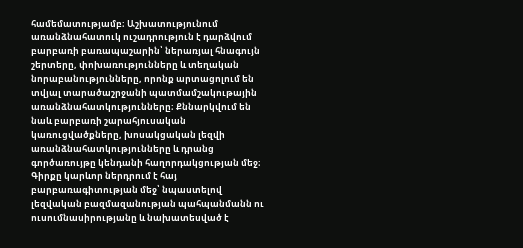համեմատությամբ։ Աշխատությունում առանձնահատուկ ուշադրություն է դարձվում բարբառի բառապաշարին՝ ներառյալ հնագույն շերտերը, փոխառությունները և տեղական նորաբանությունները, որոնք արտացոլում են տվյալ տարածաշրջանի պատմամշակութային առանձնահատկությունները։ Քննարկվում են նաև բարբառի շարահյուսական կառուցվածքները, խոսակցական լեզվի առանձնահատկությունները և դրանց գործառույթը կենդանի հաղորդակցության մեջ։ Գիրքը կարևոր ներդրում է հայ բարբառագիտության մեջ՝ նպաստելով լեզվական բազմազանության պահպանմանն ու ուսումնասիրությանը և նախատեսված է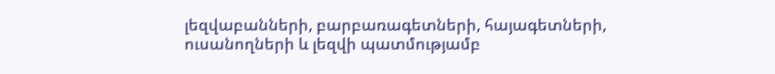լեզվաբանների, բարբառագետների, հայագետների, ուսանողների և լեզվի պատմությամբ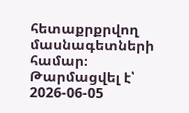հետաքրքրվող մասնագետների համար։
Թարմացվել է՝ 2026-06-05